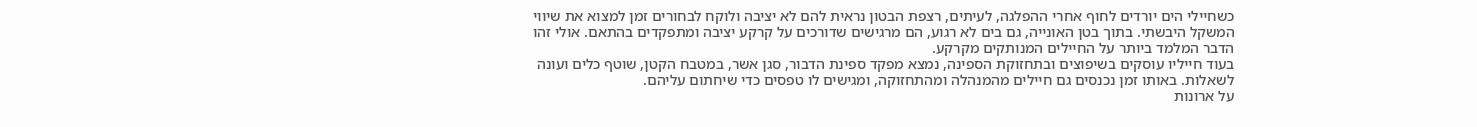כשחיילי הים יורדים לחוף אחרי ההפלגה, לעיתים, רצפת הבטון נראית להם לא יציבה ולוקח לבחורים זמן למצוא את שיווי המשקל היבשתי. בתוך בטן האונייה, גם בים לא רגוע, הם מרגישים שדורכים על קרקע יציבה ומתפקדים בהתאם. אולי זהו הדבר המלמד ביותר על החיילים המנותקים מקרקע.
בעוד חייליו עוסקים בשיפוצים ובתחזוקת הספינה, נמצא מפקד ספינת הדבור, סגן אשר, במטבח הקטן, שוטף כלים ועונה לשאלות. באותו זמן נכנסים גם חיילים מהמנהלה ומהתחזוקה, ומגישים לו טפסים כדי שיחתום עליהם.
על ארונות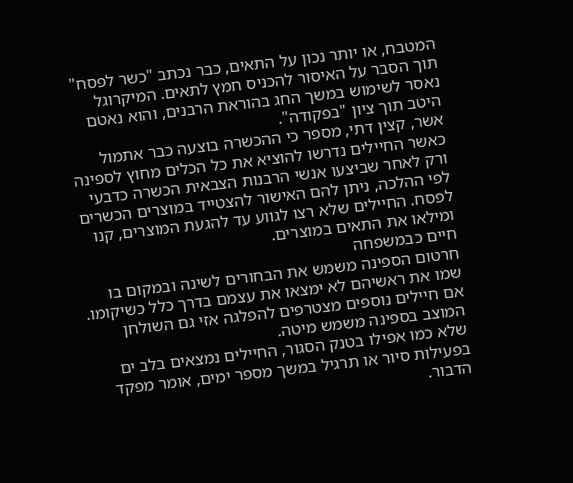המטבח, או יותר נכון על התאים, כבר נכתב "כשר לפסח" תוך הסבר על האיסור להכניס חמץ לתאים. המיקרוגל נאסר לשימוש במשך החג בהוראת הרבנים, והוא נאטם היטב תוך ציון "בפקודה".
אשר, קצין דתי, מספר כי ההכשרה בוצעה כבר אתמול כאשר החיילים נדרשו להוציא את כל הכלים מחוץ לספינה ורק לאחר שביצעו אנשי הרבנות הצבאית הכשרה כדבעי לפי ההלכה, ניתן להם האישור להצטייד במוצרים הכשרים לפסח. החיילים שלא רצו לגווע עד להגעת המוצרים, קנו ומילאו את התאים במוצרים.
חיים כבמשפחה
חרטום הספינה משמש את הבחורים לשינה ובמקום בו שמו את ראשיהם לא ימצאו את עצמם בדרך כלל כשיקומו. אם חיילים נוספים מצטרפים להפלגה אזי גם השולחן המוצב בספינה משמש מיטה.
שלא כמו אפילו בטנק הסגור, החיילים נמצאים בלב ים בפעילות סיור או תרגיל במשך מספר ימים, אומר מפקד הדבור.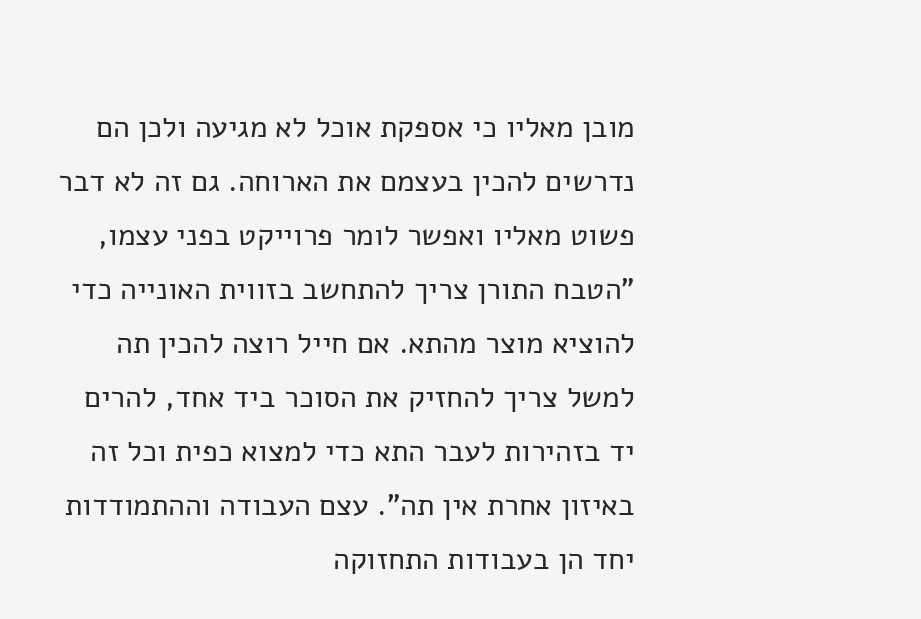מובן מאליו כי אספקת אוכל לא מגיעה ולכן הם נדרשים להכין בעצמם את הארוחה. גם זה לא דבר פשוט מאליו ואפשר לומר פרוייקט בפני עצמו, "הטבח התורן צריך להתחשב בזווית האונייה כדי להוציא מוצר מהתא. אם חייל רוצה להכין תה למשל צריך להחזיק את הסוכר ביד אחד, להרים יד בזהירות לעבר התא כדי למצוא כפית וכל זה באיזון אחרת אין תה". עצם העבודה וההתמודדות יחד הן בעבודות התחזוקה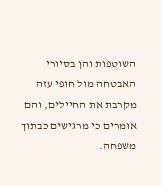השוטפות והן בסיורי האבטחה מול חופי עזה מקרבת את החיילים, והם אומרים כי מרגישים כבתוך משפחה.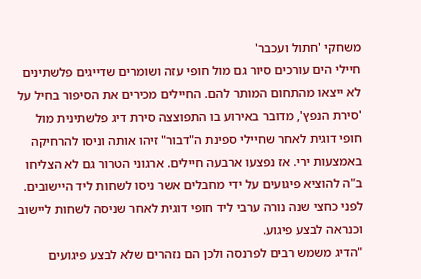משחקי 'חתול ועכבר'
חיילי הים עורכים סיור גם מול חופי עזה ושומרים שדייגים פלשתינים לא ייצאו מהתחום המותר להם. החיילים מכירים את הסיפור בחיל על 'סירת הנפץ', מדובר באירוע בו התפוצצה סירת דיג פלשתינית מול חופי דוגית לאחר שחיילי ספינת ה"דבור" זיהו אותה וניסו להרחיקה באמצעות ירי. אז נפצעו ארבעה חיילים. ארגוני הטרור גם לא הצליחו ב"ה להוציא פיגועים על ידי מחבלים אשר ניסו לשחות ליד היישובים.
לפני כחצי שנה נורה ערבי ליד חופי דוגית לאחר שניסה לשחות ליישוב וכנראה לבצע פיגוע.
"הדיג משמש רבים לפרנסה ולכן הם נזהרים שלא לבצע פיגועים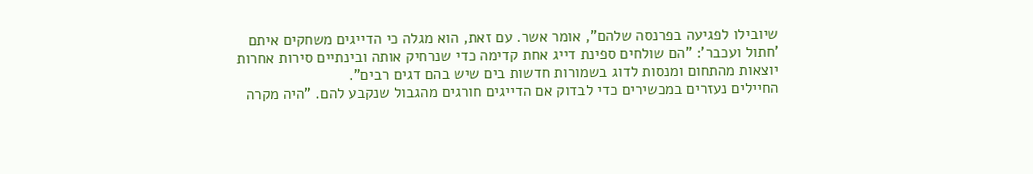שיובילו לפגיעה בפרנסה שלהם", אומר אשר. עם זאת, הוא מגלה כי הדייגים משחקים איתם 'חתול ועכבר': "הם שולחים ספינת דייג אחת קדימה כדי שנרחיק אותה ובינתיים סירות אחרות יוצאות מהתחום ומנסות לדוג בשמורות חדשות בים שיש בהם דגים רבים".
החיילים נעזרים במכשירים כדי לבדוק אם הדייגים חורגים מהגבול שנקבע להם. "היה מקרה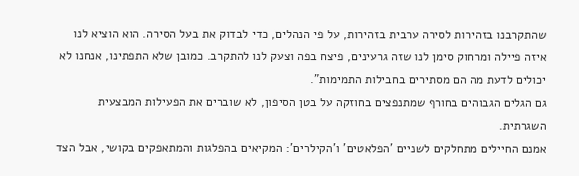שהתקרבנו בזהירות לסירה ערבית בזהירות, על פי הנהלים, כדי לבדוק את בעל הסירה. הוא הוציא לנו איזה פיילה ומרחוק סימן לנו שזה גרעינים, פיצח בפה וצעק לנו להתקרב. כמובן שלא התפתינו, אנחנו לא יכולים לדעת מה הם מסתירים בחבילות התמימות".
גם הגלים הגבוהים בחורף שמתנפצים בחוזקה על בטן הסיפון, לא שוברים את הפעילות המבצעית השגרתית.
אמנם החיילים מתחלקים לשניים 'הפלאטים' ו'הקילרים': המקיאים בהפלגות והמתאפקים בקושי, אבל הצד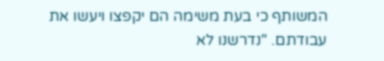המשותף כי בעת משימה הם יקפצו ויעשו את עבודתם. "נדרשנו לא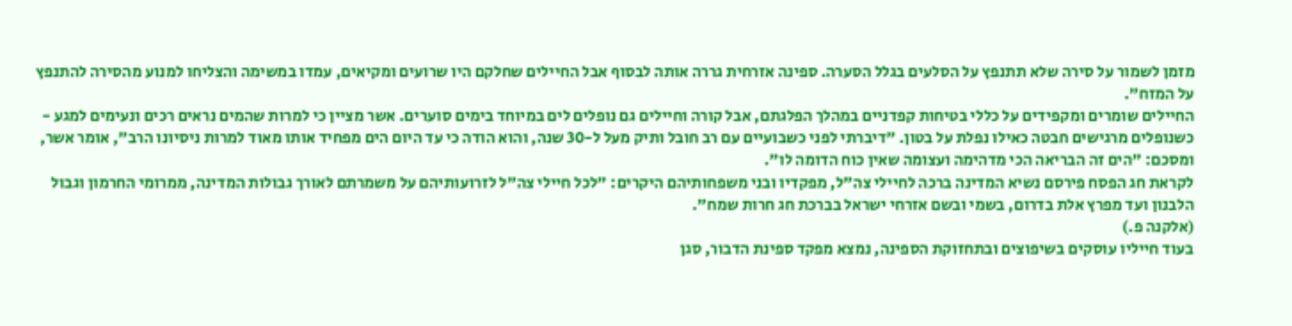מזמן לשמור על סירה שלא תתנפץ על הסלעים בגלל הסערה. ספינה אזרחית גררה אותה לבסוף אבל החיילים שחלקם היו שרועים ומקיאים, עמדו במשימה והצליחו למנוע מהסירה להתנפץ על המזח".
החיילים שומרים ומקפידים על כללי בטיחות קפדניים במהלך הפלגתם, אבל קורה וחיילים גם נופלים לים במיוחד בימים סוערים. אשר מציין כי למרות שהמים נראים רכים ונעימים למגע - כשנופלים מרגישים חבטה כאילו נפלת על בטון. "דיברתי לפני כשבועיים עם רב חובל ותיק מעל ל-30 שנה, והוא הודה כי עד היום הים מפחיד אותו מאוד למרות ניסיונו הרב", אומר אשר, ומסכם: "הים זה הבריאה הכי מדהימה ועצומה שאין כוח הדומה לו".
לקראת חג הפסח פירסם נשיא המדינה ברכה לחיילי צה"ל, מפקדיו ובני משפחותיהם היקרים: "לכל חיילי צה"ל לזרועותיהם על משמרתם לאורך גבולות המדינה, ממרומי החרמון וגבול הלבנון ועד מפרץ אלת בדרום, בשמי ובשם אזרחי ישראל בברכת חג חרות שמח".
(אלקנה פ.)
בעוד חייליו עוסקים בשיפוצים ובתחזוקת הספינה, נמצא מפקד ספינת הדבור, סגן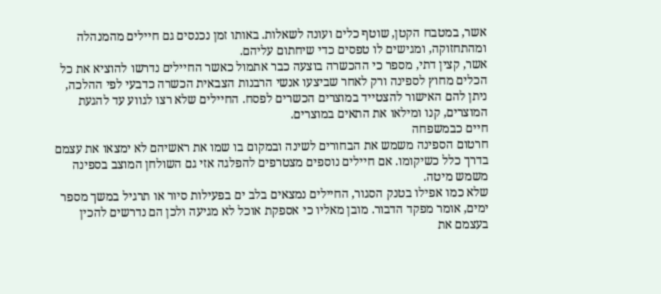אשר, במטבח הקטן, שוטף כלים ועונה לשאלות. באותו זמן נכנסים גם חיילים מהמנהלה ומהתחזוקה, ומגישים לו טפסים כדי שיחתום עליהם.
אשר, קצין דתי, מספר כי ההכשרה בוצעה כבר אתמול כאשר החיילים נדרשו להוציא את כל הכלים מחוץ לספינה ורק לאחר שביצעו אנשי הרבנות הצבאית הכשרה כדבעי לפי ההלכה, ניתן להם האישור להצטייד במוצרים הכשרים לפסח. החיילים שלא רצו לגווע עד להגעת המוצרים, קנו ומילאו את התאים במוצרים.
חיים כבמשפחה
חרטום הספינה משמש את הבחורים לשינה ובמקום בו שמו את ראשיהם לא ימצאו את עצמם בדרך כלל כשיקומו. אם חיילים נוספים מצטרפים להפלגה אזי גם השולחן המוצב בספינה משמש מיטה.
שלא כמו אפילו בטנק הסגור, החיילים נמצאים בלב ים בפעילות סיור או תרגיל במשך מספר ימים, אומר מפקד הדבור. מובן מאליו כי אספקת אוכל לא מגיעה ולכן הם נדרשים להכין בעצמם את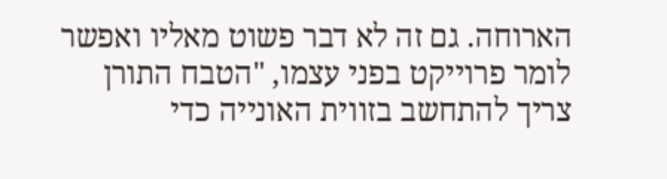הארוחה. גם זה לא דבר פשוט מאליו ואפשר לומר פרוייקט בפני עצמו, "הטבח התורן צריך להתחשב בזווית האונייה כדי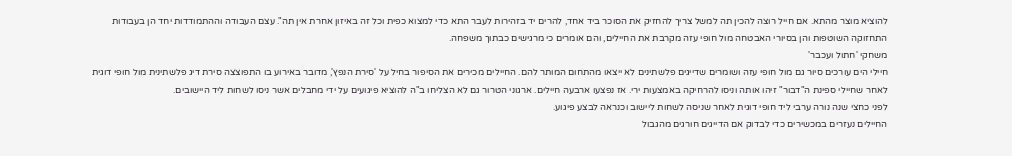להוציא מוצר מהתא. אם חייל רוצה להכין תה למשל צריך להחזיק את הסוכר ביד אחד, להרים יד בזהירות לעבר התא כדי למצוא כפית וכל זה באיזון אחרת אין תה". עצם העבודה וההתמודדות יחד הן בעבודות התחזוקה השוטפות והן בסיורי האבטחה מול חופי עזה מקרבת את החיילים, והם אומרים כי מרגישים כבתוך משפחה.
משחקי 'חתול ועכבר'
חיילי הים עורכים סיור גם מול חופי עזה ושומרים שדייגים פלשתינים לא ייצאו מהתחום המותר להם. החיילים מכירים את הסיפור בחיל על 'סירת הנפץ', מדובר באירוע בו התפוצצה סירת דיג פלשתינית מול חופי דוגית לאחר שחיילי ספינת ה"דבור" זיהו אותה וניסו להרחיקה באמצעות ירי. אז נפצעו ארבעה חיילים. ארגוני הטרור גם לא הצליחו ב"ה להוציא פיגועים על ידי מחבלים אשר ניסו לשחות ליד היישובים.
לפני כחצי שנה נורה ערבי ליד חופי דוגית לאחר שניסה לשחות ליישוב וכנראה לבצע פיגוע.
החיילים נעזרים במכשירים כדי לבדוק אם הדייגים חורגים מהגבול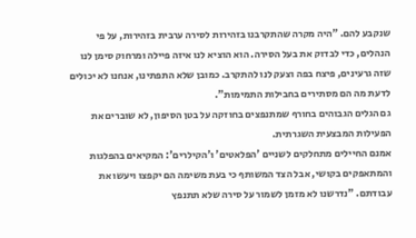שנקבע להם. "היה מקרה שהתקרבנו בזהירות לסירה ערבית בזהירות, על פי הנהלים, כדי לבדוק את בעל הסירה. הוא הוציא לנו איזה פיילה ומרחוק סימן לנו שזה גרעינים, פיצח בפה וצעק לנו להתקרב. כמובן שלא התפתינו, אנחנו לא יכולים לדעת מה הם מסתירים בחבילות התמימות".
גם הגלים הגבוהים בחורף שמתנפצים בחוזקה על בטן הסיפון, לא שוברים את הפעילות המבצעית השגרתית.
אמנם החיילים מתחלקים לשניים 'הפלאטים' ו'הקילרים': המקיאים בהפלגות והמתאפקים בקושי, אבל הצד המשותף כי בעת משימה הם יקפצו ויעשו את עבודתם. "נדרשנו לא מזמן לשמור על סירה שלא תתנפץ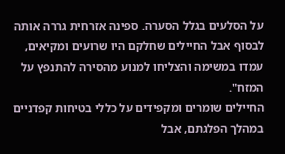על הסלעים בגלל הסערה. ספינה אזרחית גררה אותה לבסוף אבל החיילים שחלקם היו שרועים ומקיאים, עמדו במשימה והצליחו למנוע מהסירה להתנפץ על המזח".
החיילים שומרים ומקפידים על כללי בטיחות קפדניים במהלך הפלגתם, אבל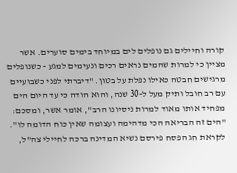קורה וחיילים גם נופלים לים במיוחד בימים סוערים. אשר מציין כי למרות שהמים נראים רכים ונעימים למגע - כשנופלים מרגישים חבטה כאילו נפלת על בטון. "דיברתי לפני כשבועיים עם רב חובל ותיק מעל ל-30 שנה, והוא הודה כי עד היום הים מפחיד אותו מאוד למרות ניסיונו הרב", אומר אשר, ומסכם: "הים זה הבריאה הכי מדהימה ועצומה שאין כוח הדומה לו".
לקראת חג הפסח פירסם נשיא המדינה ברכה לחיילי צה"ל,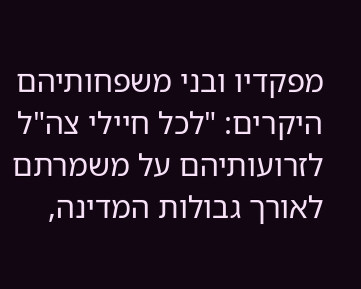מפקדיו ובני משפחותיהם היקרים: "לכל חיילי צה"ל לזרועותיהם על משמרתם לאורך גבולות המדינה,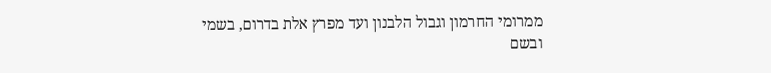ממרומי החרמון וגבול הלבנון ועד מפרץ אלת בדרום, בשמי ובשם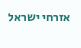אזרחי ישראל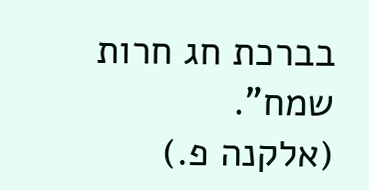בברכת חג חרות שמח".
(אלקנה פ.)